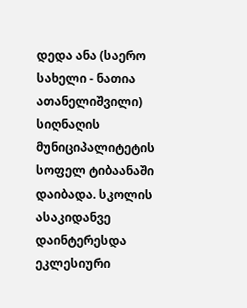დედა ანა (საერო სახელი - ნათია ათანელიშვილი) სიღნაღის მუნიციპალიტეტის სოფელ ტიბაანაში დაიბადა. სკოლის ასაკიდანვე დაინტერესდა ეკლესიური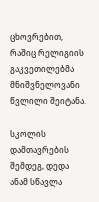ცხოვრებით, რაშიც რელიგიის გაკვეთილებმა მნიშვნელოვანი წვლილი შეიტანა.

სკოლის დამთავრების შემდეგ, დედა ანამ სწავლა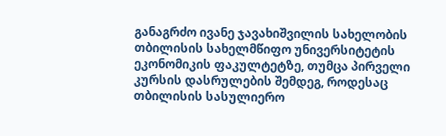განაგრძო ივანე ჯავახიშვილის სახელობის თბილისის სახელმწიფო უნივერსიტეტის ეკონომიკის ფაკულტეტზე, თუმცა პირველი კურსის დასრულების შემდეგ, როდესაც თბილისის სასულიერო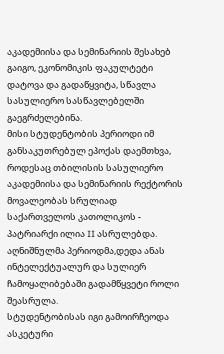აკადემიისა და სემინარიის შესახებ გაიგო, ეკონომიკის ფაკულტეტი დატოვა და გადაწყვიტა, სწავლა სასულიერო სასწავლებელში გაეგრძელებინა.
მისი სტუდენტობის პერიოდი იმ განსაკუთრებულ ეპოქას დაემთხვა, როდესაც თბილისის სასულიერო აკადემიისა და სემინარიის რექტორის მოვალეობას სრულიად საქართველოს კათოლიკოს - პატრიარქი ილია II ასრულებდა. აღნიშნულმა პერიოდმა,დედა ანას ინტელექტუალურ და სულიერ ჩამოყალიბებაში გადამწყვეტი როლი შეასრულა.
სტუდენტობისას იგი გამოირჩეოდა ასკეტური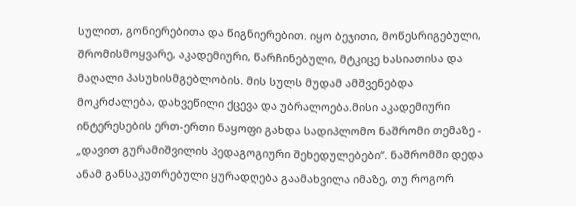სულით, გონიერებითა და წიგნიერებით. იყო ბეჯითი, მოწესრიგებული, შრომისმოყვარე, აკადემიური, წარჩინებული, მტკიცე ხასიათისა და მაღალი პასუხისმგებლობის. მის სულს მუდამ ამშვენებდა მოკრძალება, დახვეწილი ქცევა და უბრალოება.მისი აკადემიური ინტერესების ერთ-ერთი ნაყოფი გახდა სადიპლომო ნაშრომი თემაზე - „დავით გურამიშვილის პედაგოგიური შეხედულებები“. ნაშრომში დედა ანამ განსაკუთრებული ყურადღება გაამახვილა იმაზე, თუ როგორ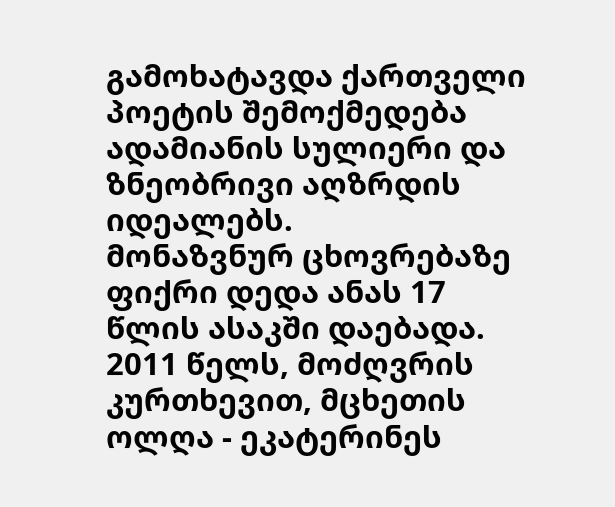გამოხატავდა ქართველი პოეტის შემოქმედება ადამიანის სულიერი და ზნეობრივი აღზრდის იდეალებს.
მონაზვნურ ცხოვრებაზე ფიქრი დედა ანას 17 წლის ასაკში დაებადა. 2011 წელს, მოძღვრის კურთხევით, მცხეთის ოლღა - ეკატერინეს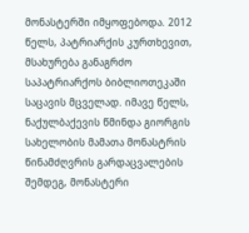მონასტერში იმყოფებოდა. 2012 წელს, პატრიარქის კურთხევით, მსახურება განაგრძო საპატრიარქოს ბიბლიოთეკაში საცავის მცველად. იმავე წელს, ნაქულბაქევის წმინდა გიორგის სახელობის მამათა მონასტრის წინამძღვრის გარდაცვალების შემდეგ, მონასტერი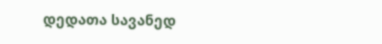დედათა სავანედ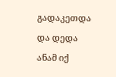გადაკეთდა და დედა ანამ იქ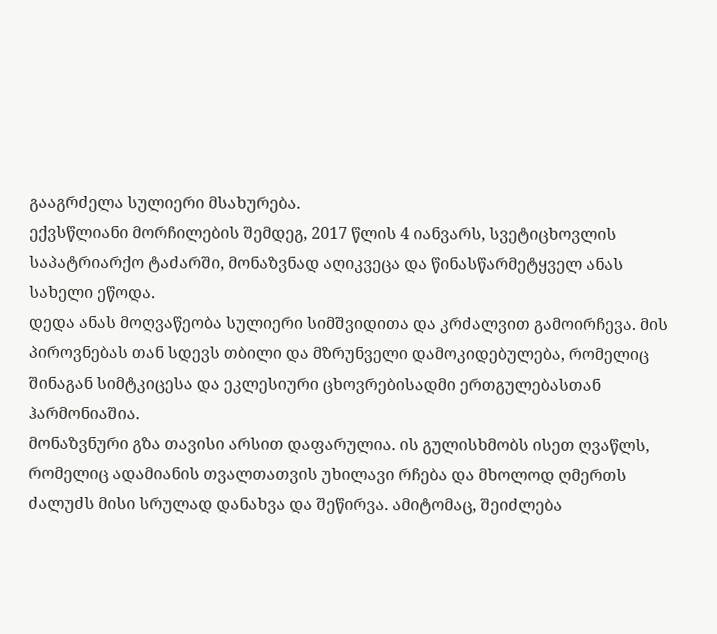გააგრძელა სულიერი მსახურება.
ექვსწლიანი მორჩილების შემდეგ, 2017 წლის 4 იანვარს, სვეტიცხოვლის საპატრიარქო ტაძარში, მონაზვნად აღიკვეცა და წინასწარმეტყველ ანას სახელი ეწოდა.
დედა ანას მოღვაწეობა სულიერი სიმშვიდითა და კრძალვით გამოირჩევა. მის პიროვნებას თან სდევს თბილი და მზრუნველი დამოკიდებულება, რომელიც შინაგან სიმტკიცესა და ეკლესიური ცხოვრებისადმი ერთგულებასთან ჰარმონიაშია.
მონაზვნური გზა თავისი არსით დაფარულია. ის გულისხმობს ისეთ ღვაწლს, რომელიც ადამიანის თვალთათვის უხილავი რჩება და მხოლოდ ღმერთს ძალუძს მისი სრულად დანახვა და შეწირვა. ამიტომაც, შეიძლება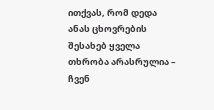ითქვას, რომ დედა ანას ცხოვრების შესახებ ყველა თხრობა არასრულია – ჩვენ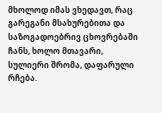მხოლოდ იმას ვხედავთ, რაც გარეგანი მსახურებითა და საზოგადოებრივ ცხოვრებაში ჩანს, ხოლო მთავარი, სულიერი შრომა, დაფარული რჩება.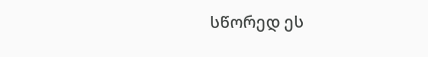სწორედ ეს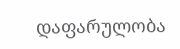დაფარულობა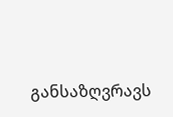განსაზღვრავს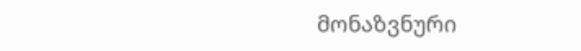მონაზვნური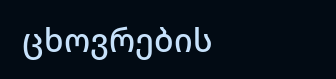ცხოვრების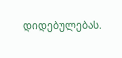დიდებულებას.